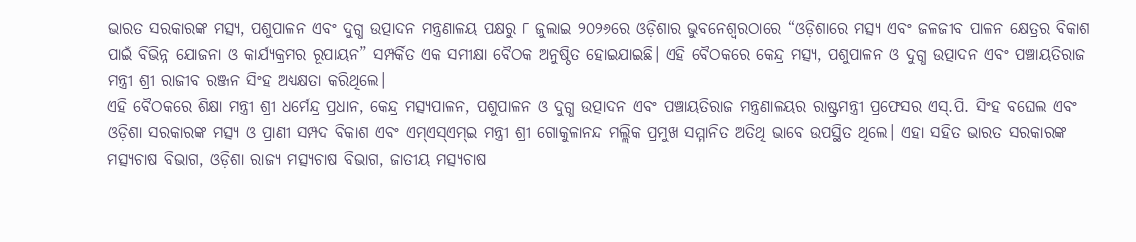ଭାରତ ସରକାରଙ୍କ ମତ୍ସ୍ୟ, ପଶୁପାଳନ ଏବଂ ଦୁଗ୍ଧ ଉତ୍ପାଦନ ମନ୍ତ୍ରଣାଳୟ ପକ୍ଷରୁ ୮ ଜୁଲାଇ ୨୦୨୬ରେ ଓଡ଼ିଶାର ଭୁବନେଶ୍ୱରଠାରେ “ଓଡ଼ିଶାରେ ମତ୍ସ୍ୟ ଏବଂ ଜଳଜୀବ ପାଳନ କ୍ଷେତ୍ରର ବିକାଶ ପାଇଁ ବିଭିନ୍ନ ଯୋଜନା ଓ କାର୍ଯ୍ୟକ୍ରମର ରୂପାୟନ” ସମ୍ପର୍କିତ ଏକ ସମୀକ୍ଷା ବୈଠକ ଅନୁଷ୍ଠିତ ହୋଇଯାଇଛି। ଏହି ବୈଠକରେ କେନ୍ଦ୍ର ମତ୍ସ୍ୟ, ପଶୁପାଳନ ଓ ଦୁଗ୍ଧ ଉତ୍ପାଦନ ଏବଂ ପଞ୍ଚାୟତିରାଜ ମନ୍ତ୍ରୀ ଶ୍ରୀ ରାଜୀବ ରଞ୍ଜନ ସିଂହ ଅଧ୍ୟକ୍ଷତା କରିଥିଲେ।
ଏହି ବୈଠକରେ ଶିକ୍ଷା ମନ୍ତ୍ରୀ ଶ୍ରୀ ଧର୍ମେନ୍ଦ୍ର ପ୍ରଧାନ, କେନ୍ଦ୍ର ମତ୍ସ୍ୟପାଳନ, ପଶୁପାଳନ ଓ ଦୁଗ୍ଧ ଉତ୍ପାଦନ ଏବଂ ପଞ୍ଚାୟତିରାଜ ମନ୍ତ୍ରଣାଳୟର ରାଷ୍ଟ୍ରମନ୍ତ୍ରୀ ପ୍ରଫେସର ଏସ୍.ପି. ସିଂହ ବଘେଲ ଏବଂ ଓଡ଼ିଶା ସରକାରଙ୍କ ମତ୍ସ୍ୟ ଓ ପ୍ରାଣୀ ସମ୍ପଦ ବିକାଶ ଏବଂ ଏମ୍ଏସ୍ଏମ୍ଇ ମନ୍ତ୍ରୀ ଶ୍ରୀ ଗୋକୁଳାନନ୍ଦ ମଲ୍ଲିକ ପ୍ରମୁଖ ସମ୍ମାନିତ ଅତିଥି ଭାବେ ଉପସ୍ଥିତ ଥିଲେ। ଏହା ସହିତ ଭାରତ ସରକାରଙ୍କ ମତ୍ସ୍ୟଚାଷ ବିଭାଗ, ଓଡ଼ିଶା ରାଜ୍ୟ ମତ୍ସ୍ୟଚାଷ ବିଭାଗ, ଜାତୀୟ ମତ୍ସ୍ୟଚାଷ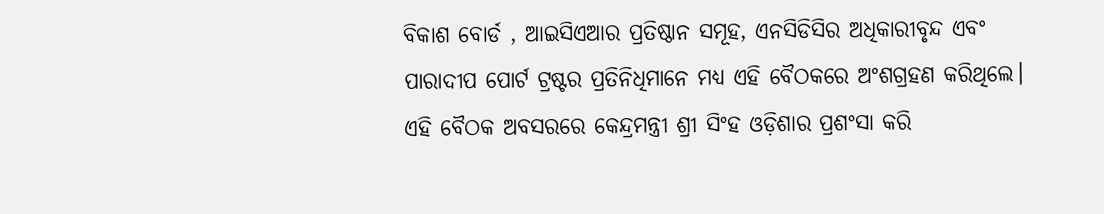ବିକାଶ ବୋର୍ଡ , ଆଇସିଏଆର ପ୍ରତିଷ୍ଠାନ ସମୂହ, ଏନସିଡିସିର ଅଧିକାରୀବୃନ୍ଦ ଏବଂ ପାରାଦୀପ ପୋର୍ଟ ଟ୍ରଷ୍ଟର ପ୍ରତିନିଧିମାନେ ମଧ୍ୟ ଏହି ବୈଠକରେ ଅଂଶଗ୍ରହଣ କରିଥିଲେ।
ଏହି ବୈଠକ ଅବସରରେ କେନ୍ଦ୍ରମନ୍ତ୍ରୀ ଶ୍ରୀ ସିଂହ ଓଡ଼ିଶାର ପ୍ରଶଂସା କରି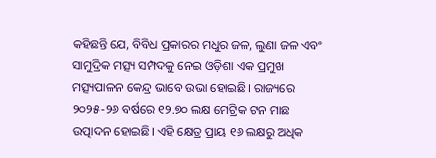କହିଛନ୍ତି ଯେ, ବିବିଧ ପ୍ରକାରର ମଧୁର ଜଳ, ଲୁଣା ଜଳ ଏବଂ ସାମୁଦ୍ରିକ ମତ୍ସ୍ୟ ସମ୍ପଦକୁ ନେଇ ଓଡ଼ିଶା ଏକ ପ୍ରମୁଖ ମତ୍ସ୍ୟପାଳନ କେନ୍ଦ୍ର ଭାବେ ଉଭା ହୋଇଛି। ରାଜ୍ୟରେ ୨୦୨୫-୨୬ ବର୍ଷରେ ୧୨.୭୦ ଲକ୍ଷ ମେଟ୍ରିକ ଟନ ମାଛ ଉତ୍ପାଦନ ହୋଇଛି। ଏହି କ୍ଷେତ୍ର ପ୍ରାୟ ୧୬ ଲକ୍ଷରୁ ଅଧିକ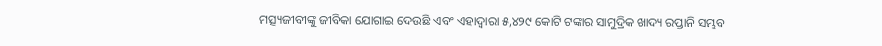ମତ୍ସ୍ୟଜୀବୀଙ୍କୁ ଜୀବିକା ଯୋଗାଇ ଦେଉଛି ଏବଂ ଏହାଦ୍ୱାରା ୫,୪୨୯ କୋଟି ଟଙ୍କାର ସାମୁଦ୍ରିକ ଖାଦ୍ୟ ରପ୍ତାନି ସମ୍ଭବ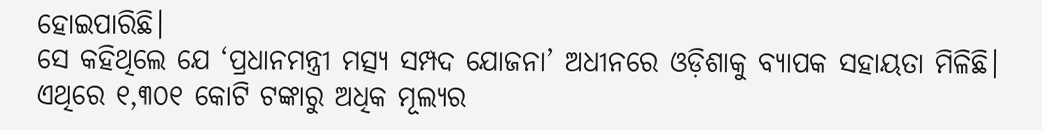ହୋଇପାରିଛି।
ସେ କହିଥିଲେ ଯେ ‘ପ୍ରଧାନମନ୍ତ୍ରୀ ମତ୍ସ୍ୟ ସମ୍ପଦ ଯୋଜନା’ ଅଧୀନରେ ଓଡ଼ିଶାକୁ ବ୍ୟାପକ ସହାୟତା ମିଳିଛି। ଏଥିରେ ୧,୩୦୧ କୋଟି ଟଙ୍କାରୁ ଅଧିକ ମୂଲ୍ୟର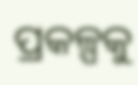ପ୍ରକଳ୍ପକୁ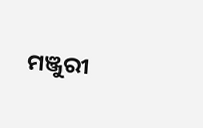ମଞ୍ଜୁରୀ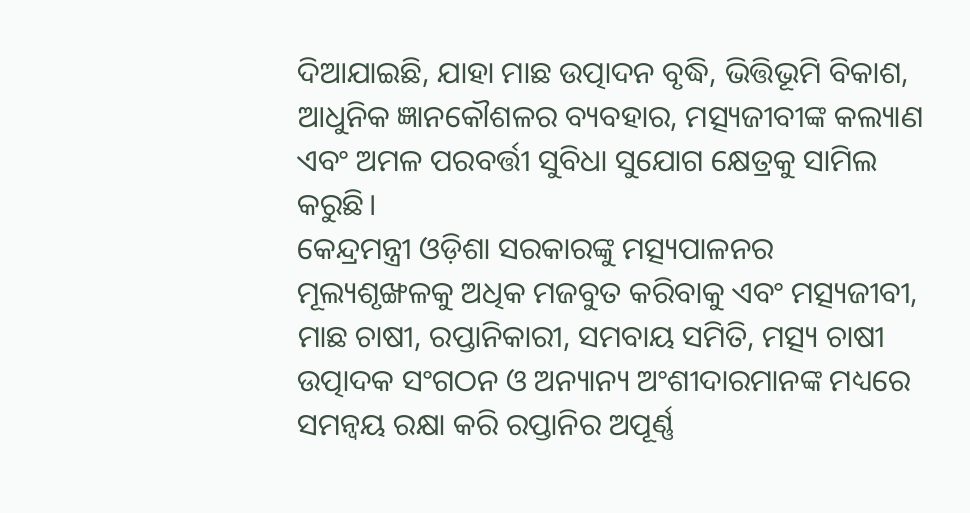ଦିଆଯାଇଛି, ଯାହା ମାଛ ଉତ୍ପାଦନ ବୃଦ୍ଧି, ଭିତ୍ତିଭୂମି ବିକାଶ, ଆଧୁନିକ ଜ୍ଞାନକୌଶଳର ବ୍ୟବହାର, ମତ୍ସ୍ୟଜୀବୀଙ୍କ କଲ୍ୟାଣ ଏବଂ ଅମଳ ପରବର୍ତ୍ତୀ ସୁବିଧା ସୁଯୋଗ କ୍ଷେତ୍ରକୁ ସାମିଲ କରୁଛି।
କେନ୍ଦ୍ରମନ୍ତ୍ରୀ ଓଡ଼ିଶା ସରକାରଙ୍କୁ ମତ୍ସ୍ୟପାଳନର ମୂଲ୍ୟଶୃଙ୍ଖଳକୁ ଅଧିକ ମଜବୁତ କରିବାକୁ ଏବଂ ମତ୍ସ୍ୟଜୀବୀ, ମାଛ ଚାଷୀ, ରପ୍ତାନିକାରୀ, ସମବାୟ ସମିତି, ମତ୍ସ୍ୟ ଚାଷୀ ଉତ୍ପାଦକ ସଂଗଠନ ଓ ଅନ୍ୟାନ୍ୟ ଅଂଶୀଦାରମାନଙ୍କ ମଧ୍ୟରେ ସମନ୍ୱୟ ରକ୍ଷା କରି ରପ୍ତାନିର ଅପୂର୍ଣ୍ଣ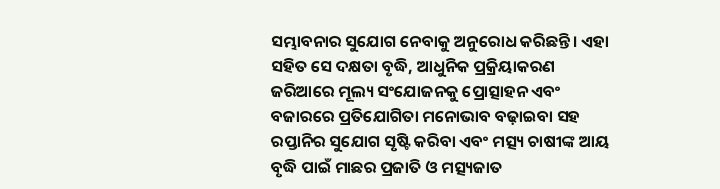ସମ୍ଭାବନାର ସୁଯୋଗ ନେବାକୁ ଅନୁରୋଧ କରିଛନ୍ତି। ଏହା ସହିତ ସେ ଦକ୍ଷତା ବୃଦ୍ଧି, ଆଧୁନିକ ପ୍ରକ୍ରିୟାକରଣ ଜରିଆରେ ମୂଲ୍ୟ ସଂଯୋଜନକୁ ପ୍ରୋତ୍ସାହନ ଏବଂ ବଜାରରେ ପ୍ରତିଯୋଗିତା ମନୋଭାବ ବଢ଼ାଇବା ସହ ରପ୍ତାନିର ସୁଯୋଗ ସୃଷ୍ଟି କରିବା ଏବଂ ମତ୍ସ୍ୟ ଚାଷୀଙ୍କ ଆୟ ବୃଦ୍ଧି ପାଇଁ ମାଛର ପ୍ରଜାତି ଓ ମତ୍ସ୍ୟଜାତ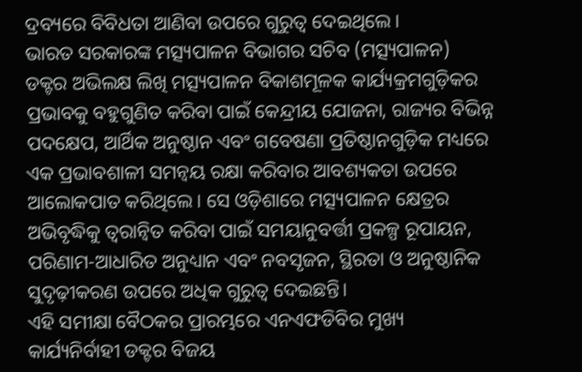ଦ୍ରବ୍ୟରେ ବିବିଧତା ଆଣିବା ଉପରେ ଗୁରୁତ୍ୱ ଦେଇଥିଲେ।
ଭାରତ ସରକାରଙ୍କ ମତ୍ସ୍ୟପାଳନ ବିଭାଗର ସଚିବ (ମତ୍ସ୍ୟପାଳନ) ଡକ୍ଟର ଅଭିଲକ୍ଷ ଲିଖି ମତ୍ସ୍ୟପାଳନ ବିକାଶମୂଳକ କାର୍ଯ୍ୟକ୍ରମଗୁଡ଼ିକର ପ୍ରଭାବକୁ ବହୁଗୁଣିତ କରିବା ପାଇଁ କେନ୍ଦ୍ରୀୟ ଯୋଜନା, ରାଜ୍ୟର ବିଭିନ୍ନ ପଦକ୍ଷେପ, ଆର୍ଥିକ ଅନୁଷ୍ଠାନ ଏବଂ ଗବେଷଣା ପ୍ରତିଷ୍ଠାନଗୁଡ଼ିକ ମଧ୍ୟରେ ଏକ ପ୍ରଭାବଶାଳୀ ସମନ୍ୱୟ ରକ୍ଷା କରିବାର ଆବଶ୍ୟକତା ଉପରେ ଆଲୋକପାତ କରିଥିଲେ। ସେ ଓଡ଼ିଶାରେ ମତ୍ସ୍ୟପାଳନ କ୍ଷେତ୍ରର ଅଭିବୃଦ୍ଧିକୁ ତ୍ୱରାନ୍ୱିତ କରିବା ପାଇଁ ସମୟାନୁବର୍ତ୍ତୀ ପ୍ରକଳ୍ପ ରୂପାୟନ, ପରିଣାମ-ଆଧାରିତ ଅନୁଧ୍ୟାନ ଏବଂ ନବସୃଜନ, ସ୍ଥିରତା ଓ ଅନୁଷ୍ଠାନିକ ସୁଦୃଢ଼ୀକରଣ ଉପରେ ଅଧିକ ଗୁରୁତ୍ୱ ଦେଇଛନ୍ତି।
ଏହି ସମୀକ୍ଷା ବୈଠକର ପ୍ରାରମ୍ଭରେ ଏନଏଫଡିବିର ମୁଖ୍ୟ କାର୍ଯ୍ୟନିର୍ବାହୀ ଡକ୍ଟର ବିଜୟ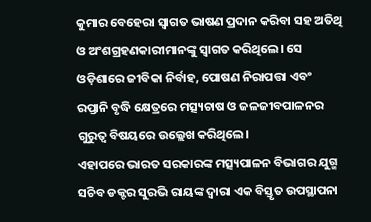କୁମାର ବେହେରା ସ୍ୱାଗତ ଭାଷଣ ପ୍ରଦାନ କରିବା ସହ ଅତିଥି ଓ ଅଂଶଗ୍ରହଣକାରୀମାନଙ୍କୁ ସ୍ୱାଗତ କରିଥିଲେ। ସେ ଓଡ଼ିଶାରେ ଜୀବିକା ନିର୍ବାହ, ପୋଷଣ ନିରାପତ୍ତା ଏବଂ ରପ୍ତାନି ବୃଦ୍ଧି କ୍ଷେତ୍ରରେ ମତ୍ସ୍ୟଚାଷ ଓ ଜଳଜୀବପାଳନର ଗୁରୁତ୍ୱ ବିଷୟରେ ଉଲ୍ଲେଖ କରିଥିଲେ।
ଏହାପରେ ଭାରତ ସରକାରଙ୍କ ମତ୍ସ୍ୟପାଳନ ବିଭାଗର ଯୁଗ୍ମ ସଚିବ ଡକ୍ଟର ସୁରଭି ରାୟଙ୍କ ଦ୍ୱାରା ଏକ ବିସ୍ତୃତ ଉପସ୍ଥାପନା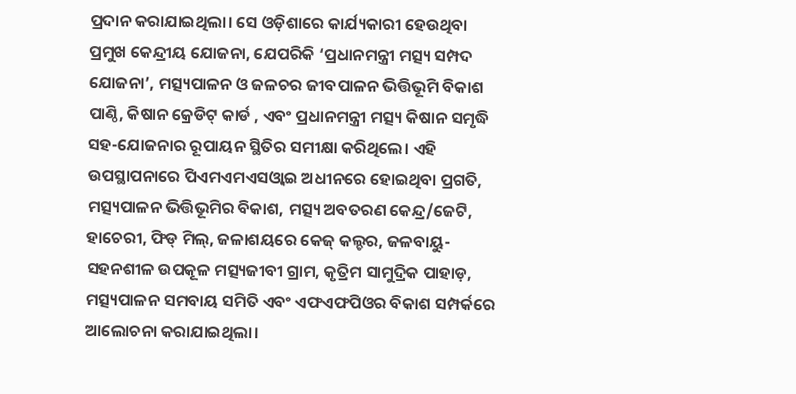ପ୍ରଦାନ କରାଯାଇଥିଲା। ସେ ଓଡ଼ିଶାରେ କାର୍ଯ୍ୟକାରୀ ହେଉଥିବା ପ୍ରମୁଖ କେନ୍ଦ୍ରୀୟ ଯୋଜନା, ଯେପରିକି ‘ପ୍ରଧାନମନ୍ତ୍ରୀ ମତ୍ସ୍ୟ ସମ୍ପଦ ଯୋଜନା’, ମତ୍ସ୍ୟପାଳନ ଓ ଜଳଚର ଜୀବପାଳନ ଭିତ୍ତିଭୂମି ବିକାଶ ପାଣ୍ଠି, କିଷାନ କ୍ରେଡିଟ୍ କାର୍ଡ , ଏବଂ ପ୍ରଧାନମନ୍ତ୍ରୀ ମତ୍ସ୍ୟ କିଷାନ ସମୃଦ୍ଧି ସହ-ଯୋଜନାର ରୂପାୟନ ସ୍ଥିତିର ସମୀକ୍ଷା କରିଥିଲେ। ଏହି ଉପସ୍ଥାପନାରେ ପିଏମଏମଏସଓ୍ବାଇ ଅଧୀନରେ ହୋଇଥିବା ପ୍ରଗତି, ମତ୍ସ୍ୟପାଳନ ଭିତ୍ତିଭୂମିର ବିକାଶ, ମତ୍ସ୍ୟ ଅବତରଣ କେନ୍ଦ୍ର/ଜେଟି, ହାଚେରୀ, ଫିଡ୍ ମିଲ୍, ଜଳାଶୟରେ କେଜ୍ କଲ୍ଚର, ଜଳବାୟୁ-ସହନଶୀଳ ଉପକୂଳ ମତ୍ସ୍ୟଜୀବୀ ଗ୍ରାମ, କୃତ୍ରିମ ସାମୁଦ୍ରିକ ପାହାଡ଼, ମତ୍ସ୍ୟପାଳନ ସମବାୟ ସମିତି ଏବଂ ଏଫଏଫପିଓର ବିକାଶ ସମ୍ପର୍କରେ ଆଲୋଚନା କରାଯାଇଥିଲା।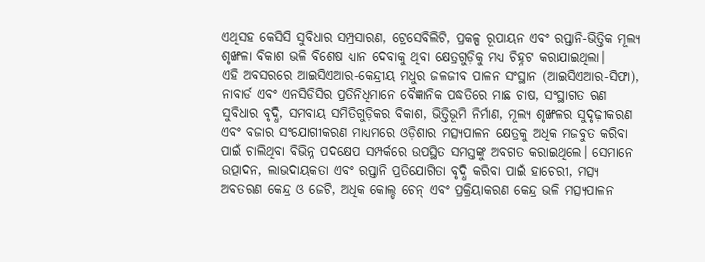ଏଥିସହ କେସିସି ସୁବିଧାର ସମ୍ପ୍ରସାରଣ, ଟ୍ରେସେବିଲିଟି, ପ୍ରକଳ୍ପ ରୂପାୟନ ଏବଂ ରପ୍ତାନି-ଭିତ୍ତିକ ମୂଲ୍ୟ ଶୃଙ୍ଖଳା ବିକାଶ ଭଳି ବିଶେଷ ଧ୍ୟାନ ଦେବାକୁ ଥିବା କ୍ଷେତ୍ରଗୁଡ଼ିକୁ ମଧ୍ୟ ଚିହ୍ନଟ କରାଯାଇଥିଲା।
ଏହି ଅବସରରେ ଆଇସିଏଆର-କେନ୍ଦ୍ରୀୟ ମଧୁର ଜଳଜୀବ ପାଳନ ସଂସ୍ଥାନ (ଆଇସିଏଆର-ସିଫା), ନାବାର୍ଡ ଏବଂ ଏନସିଡିସିର ପ୍ରତିନିଧିମାନେ ବୈଜ୍ଞାନିକ ପଦ୍ଧତିରେ ମାଛ ଚାଷ, ସଂସ୍ଥାଗତ ଋଣ ସୁବିଧାର ବୃଦ୍ଧି, ସମବାୟ ସମିତିଗୁଡ଼ିକର ବିକାଶ, ଭିତ୍ତିଭୂମି ନିର୍ମାଣ, ମୂଲ୍ୟ ଶୃଙ୍ଖଳର ସୁଦୃଢ଼ୀକରଣ ଏବଂ ବଜାର ସଂଯୋଗୀକରଣ ମାଧ୍ୟମରେ ଓଡ଼ିଶାର ମତ୍ସ୍ୟପାଳନ କ୍ଷେତ୍ରକୁ ଅଧିକ ମଜବୁତ କରିବା ପାଇଁ ଚାଲିଥିବା ବିଭିନ୍ନ ପଦକ୍ଷେପ ସମ୍ପର୍କରେ ଉପସ୍ଥିତ ସମସ୍ତଙ୍କୁ ଅବଗତ କରାଇଥିଲେ। ସେମାନେ ଉତ୍ପାଦନ, ଲାଭଦାୟକତା ଏବଂ ରପ୍ତାନି ପ୍ରତିଯୋଗିତା ବୃଦ୍ଧି କରିବା ପାଇଁ ହାଚେରୀ, ମତ୍ସ୍ୟ ଅବତରଣ କେନ୍ଦ୍ର ଓ ଜେଟି, ଅଧିକ କୋଲ୍ଡ ଚେନ୍ ଏବଂ ପ୍ରକ୍ରିୟାକରଣ କେନ୍ଦ୍ର ଭଳି ମତ୍ସ୍ୟପାଳନ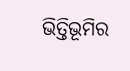ଭିତ୍ତିଭୂମିର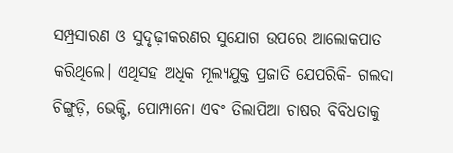ସମ୍ପ୍ରସାରଣ ଓ ସୁଦୃଢ଼ୀକରଣର ସୁଯୋଗ ଉପରେ ଆଲୋକପାତ କରିଥିଲେ। ଏଥିସହ ଅଧିକ ମୂଲ୍ୟଯୁକ୍ତ ପ୍ରଜାତି ଯେପରିକି- ଗଲଦା ଚିଙ୍ଗୁଡ଼ି, ଭେକ୍ଟି, ପୋମ୍ପାନୋ ଏବଂ ତିଲାପିଆ ଚାଷର ବିବିଧତାକୁ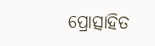ପ୍ରୋତ୍ସାହିତ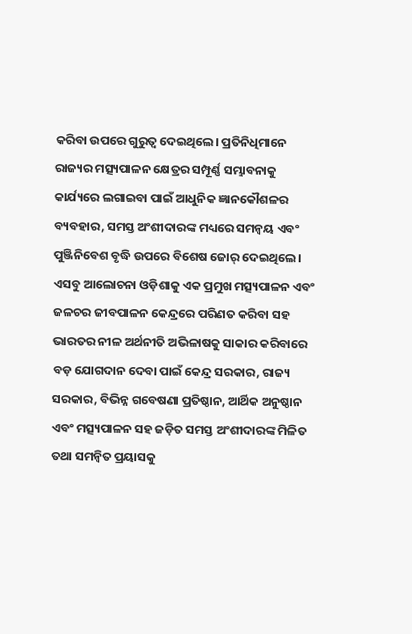କରିବା ଉପରେ ଗୁରୁତ୍ୱ ଦେଇଥିଲେ। ପ୍ରତିନିଧିମାନେ ରାଜ୍ୟର ମତ୍ସ୍ୟପାଳନ କ୍ଷେତ୍ରର ସମ୍ପୂର୍ଣ୍ଣ ସମ୍ଭାବନାକୁ କାର୍ଯ୍ୟରେ ଲଗାଇବା ପାଇଁ ଆଧୁନିକ ଜ୍ଞାନକୌଶଳର ବ୍ୟବହାର, ସମସ୍ତ ଅଂଶୀଦାରଙ୍କ ମଧ୍ୟରେ ସମନ୍ୱୟ ଏବଂ ପୁଞ୍ଜିନିବେଶ ବୃଦ୍ଧି ଉପରେ ବିଶେଷ ଜୋର୍ ଦେଇଥିଲେ।
ଏସବୁ ଆଲୋଚନା ଓଡ଼ିଶାକୁ ଏକ ପ୍ରମୁଖ ମତ୍ସ୍ୟପାଳନ ଏବଂ ଜଳଚର ଜୀବପାଳନ କେନ୍ଦ୍ରରେ ପରିଣତ କରିବା ସହ ଭାରତର ନୀଳ ଅର୍ଥନୀତି ଅଭିଳାଷକୁ ସାକାର କରିବାରେ ବଡ଼ ଯୋଗଦାନ ଦେବା ପାଇଁ କେନ୍ଦ୍ର ସରକାର, ରାଜ୍ୟ ସରକାର, ବିଭିନ୍ନ ଗବେଷଣା ପ୍ରତିଷ୍ଠାନ, ଆର୍ଥିକ ଅନୁଷ୍ଠାନ ଏବଂ ମତ୍ସ୍ୟପାଳନ ସହ ଜଡ଼ିତ ସମସ୍ତ ଅଂଶୀଦାରଙ୍କ ମିଳିତ ତଥା ସମନ୍ୱିତ ପ୍ରୟାସକୁ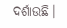ଦର୍ଶାଉଛି।